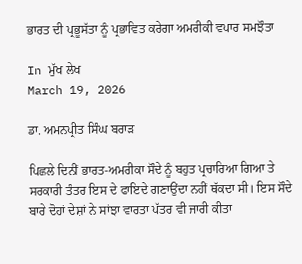ਭਾਰਤ ਦੀ ਪ੍ਰਭੂਸੱਤਾ ਨੂੰ ਪ੍ਰਭਾਵਿਤ ਕਰੇਗਾ ਅਮਰੀਕੀ ਵਪਾਰ ਸਮਝੌਤਾ

In ਮੁੱਖ ਲੇਖ
March 19, 2026

ਡਾ. ਅਮਨਪ੍ਰੀਤ ਸਿੰਘ ਬਰਾੜ

ਪਿਛਲੇ ਦਿਨੀਂ ਭਾਰਤ-ਅਮਰੀਕਾ ਸੌਦੇ ਨੂੰ ਬਹੁਤ ਪ੍ਰਚਾਰਿਆ ਗਿਆ ਤੇ ਸਰਕਾਰੀ ਤੰਤਰ ਇਸ ਦੇ ਫਾਇਦੇ ਗਣਾਉਂਦਾ ਨਹੀਂ ਥੱਕਦਾ ਸੀ। ਇਸ ਸੌਦੇ ਬਾਰੇ ਦੋਹਾਂ ਦੇਸ਼ਾਂ ਨੇ ਸਾਂਝਾ ਵਾਰਤਾ ਪੱਤਰ ਵੀ ਜਾਰੀ ਕੀਤਾ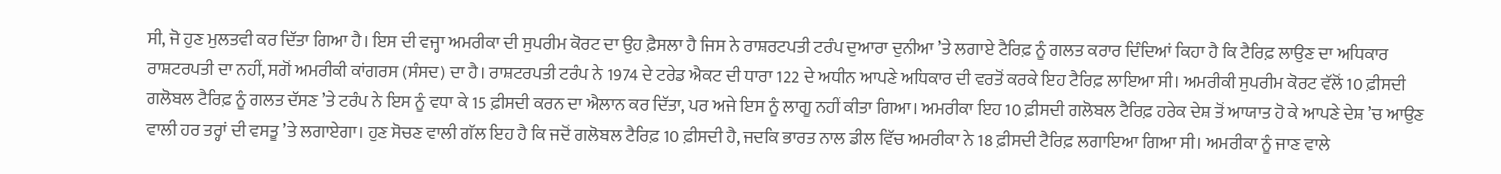ਸੀ, ਜੋ ਹੁਣ ਮੁਲਤਵੀ ਕਰ ਦਿੱਤਾ ਗਿਆ ਹੈ। ਇਸ ਦੀ ਵਜ੍ਹਾ ਅਮਰੀਕਾ ਦੀ ਸੁਪਰੀਮ ਕੋਰਟ ਦਾ ਉਹ ਫ਼ੈਸਲਾ ਹੈ ਜਿਸ ਨੇ ਰਾਸ਼ਰਟਪਤੀ ਟਰੰਪ ਦੁਆਰਾ ਦੁਨੀਆ ’ਤੇ ਲਗਾਏ ਟੈਰਿਫ਼ ਨੂੰ ਗਲਤ ਕਰਾਰ ਦਿੰਦਿਆਂ ਕਿਹਾ ਹੈ ਕਿ ਟੈਰਿਫ਼ ਲਾਉਣ ਦਾ ਅਧਿਕਾਰ ਰਾਸ਼ਟਰਪਤੀ ਦਾ ਨਹੀਂ, ਸਗੋਂ ਅਮਰੀਕੀ ਕਾਂਗਰਸ (ਸੰਸਦ) ਦਾ ਹੈ। ਰਾਸ਼ਟਰਪਤੀ ਟਰੰਪ ਨੇ 1974 ਦੇ ਟਰੇਡ ਐਕਟ ਦੀ ਧਾਰਾ 122 ਦੇ ਅਧੀਨ ਆਪਣੇ ਅਧਿਕਾਰ ਦੀ ਵਰਤੋਂ ਕਰਕੇ ਇਹ ਟੈਰਿਫ਼ ਲਾਇਆ ਸੀ। ਅਮਰੀਕੀ ਸੁਪਰੀਮ ਕੋਰਟ ਵੱਲੋਂ 10 ਫ਼ੀਸਦੀ ਗਲੋਬਲ ਟੈਰਿਫ਼ ਨੂੰ ਗਲਤ ਦੱਸਣ ’ਤੇ ਟਰੰਪ ਨੇ ਇਸ ਨੂੰ ਵਧਾ ਕੇ 15 ਫ਼ੀਸਦੀ ਕਰਨ ਦਾ ਐਲਾਨ ਕਰ ਦਿੱਤਾ, ਪਰ ਅਜੇ ਇਸ ਨੂੰ ਲਾਗੂ ਨਹੀਂ ਕੀਤਾ ਗਿਆ। ਅਮਰੀਕਾ ਇਹ 10 ਫ਼ੀਸਦੀ ਗਲੋਬਲ ਟੈਰਿਫ਼ ਹਰੇਕ ਦੇਸ਼ ਤੋਂ ਆਯਾਤ ਹੋ ਕੇ ਆਪਣੇ ਦੇਸ਼ ’ਚ ਆਉਣ ਵਾਲੀ ਹਰ ਤਰ੍ਹਾਂ ਦੀ ਵਸਤੂ ’ਤੇ ਲਗਾਏਗਾ। ਹੁਣ ਸੋਚਣ ਵਾਲੀ ਗੱਲ ਇਹ ਹੈ ਕਿ ਜਦੋਂ ਗਲੋਬਲ ਟੈਰਿਫ਼ 10 ਫ਼ੀਸਦੀ ਹੈ, ਜਦਕਿ ਭਾਰਤ ਨਾਲ ਡੀਲ ਵਿੱਚ ਅਮਰੀਕਾ ਨੇ 18 ਫ਼ੀਸਦੀ ਟੈਰਿਫ਼ ਲਗਾਇਆ ਗਿਆ ਸੀ। ਅਮਰੀਕਾ ਨੂੰ ਜਾਣ ਵਾਲੇ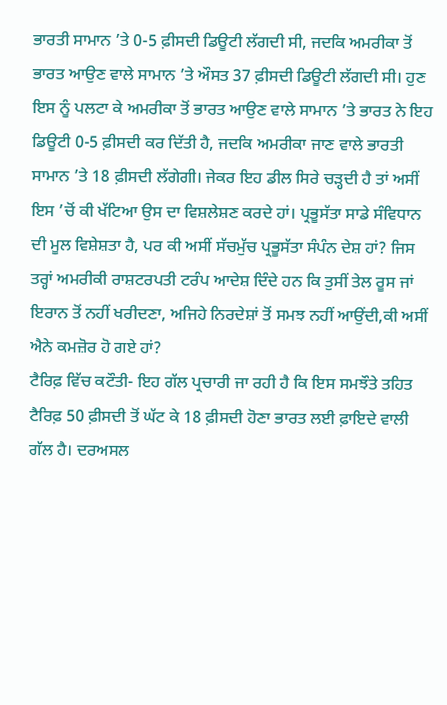ਭਾਰਤੀ ਸਾਮਾਨ ’ਤੇ 0-5 ਫ਼ੀਸਦੀ ਡਿਊਟੀ ਲੱਗਦੀ ਸੀ, ਜਦਕਿ ਅਮਰੀਕਾ ਤੋਂ ਭਾਰਤ ਆਉਣ ਵਾਲੇ ਸਾਮਾਨ ’ਤੇ ਔਸਤ 37 ਫ਼ੀਸਦੀ ਡਿਊਟੀ ਲੱਗਦੀ ਸੀ। ਹੁਣ ਇਸ ਨੂੰ ਪਲਟਾ ਕੇ ਅਮਰੀਕਾ ਤੋਂ ਭਾਰਤ ਆਉਣ ਵਾਲੇ ਸਾਮਾਨ ’ਤੇ ਭਾਰਤ ਨੇ ਇਹ ਡਿਊਟੀ 0-5 ਫ਼ੀਸਦੀ ਕਰ ਦਿੱਤੀ ਹੈ, ਜਦਕਿ ਅਮਰੀਕਾ ਜਾਣ ਵਾਲੇ ਭਾਰਤੀ ਸਾਮਾਨ ’ਤੇ 18 ਫ਼ੀਸਦੀ ਲੱਗੇਗੀ। ਜੇਕਰ ਇਹ ਡੀਲ ਸਿਰੇ ਚੜ੍ਹਦੀ ਹੈ ਤਾਂ ਅਸੀਂ ਇਸ ’ਚੋਂ ਕੀ ਖੱਟਿਆ ਉਸ ਦਾ ਵਿਸ਼ਲੇਸ਼ਣ ਕਰਦੇ ਹਾਂ। ਪ੍ਰਭੂਸੱਤਾ ਸਾਡੇ ਸੰਵਿਧਾਨ ਦੀ ਮੂਲ ਵਿਸ਼ੇਸ਼ਤਾ ਹੈ, ਪਰ ਕੀ ਅਸੀਂ ਸੱਚਮੁੱਚ ਪ੍ਰਭੂਸੱਤਾ ਸੰਪੰਨ ਦੇਸ਼ ਹਾਂ? ਜਿਸ ਤਰ੍ਹਾਂ ਅਮਰੀਕੀ ਰਾਸ਼ਟਰਪਤੀ ਟਰੰਪ ਆਦੇਸ਼ ਦਿੰਦੇ ਹਨ ਕਿ ਤੁਸੀਂ ਤੇਲ ਰੂਸ ਜਾਂ ਇਰਾਨ ਤੋਂ ਨਹੀਂ ਖਰੀਦਣਾ, ਅਜਿਹੇ ਨਿਰਦੇਸ਼ਾਂ ਤੋਂ ਸਮਝ ਨਹੀਂ ਆਉਂਦੀ,ਕੀ ਅਸੀਂ ਐਨੇ ਕਮਜ਼ੋਰ ਹੋ ਗਏ ਹਾਂ?
ਟੈਰਿਫ਼ ਵਿੱਚ ਕਟੌਤੀ- ਇਹ ਗੱਲ ਪ੍ਰਚਾਰੀ ਜਾ ਰਹੀ ਹੈ ਕਿ ਇਸ ਸਮਝੌਤੇ ਤਹਿਤ ਟੈਰਿਫ਼ 50 ਫ਼ੀਸਦੀ ਤੋਂ ਘੱਟ ਕੇ 18 ਫ਼ੀਸਦੀ ਹੋਣਾ ਭਾਰਤ ਲਈ ਫ਼ਾਇਦੇ ਵਾਲੀ ਗੱਲ ਹੈ। ਦਰਅਸਲ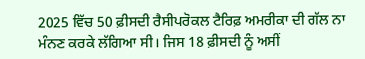2025 ਵਿੱਚ 50 ਫ਼ੀਸਦੀ ਰੈਸੀਪਰੋਕਲ ਟੈਰਿਫ਼ ਅਮਰੀਕਾ ਦੀ ਗੱਲ ਨਾ ਮੰਨਣ ਕਰਕੇ ਲੱਗਿਆ ਸੀ। ਜਿਸ 18 ਫ਼ੀਸਦੀ ਨੂੰ ਅਸੀਂ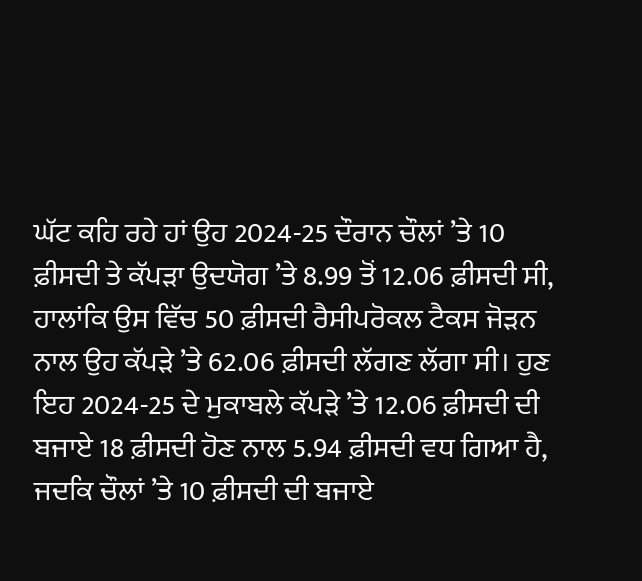ਘੱਟ ਕਹਿ ਰਹੇ ਹਾਂ ਉਹ 2024-25 ਦੌਰਾਨ ਚੌਲਾਂ ’ਤੇ 10 ਫ਼ੀਸਦੀ ਤੇ ਕੱਪੜਾ ਉਦਯੋਗ ’ਤੇ 8.99 ਤੋਂ 12.06 ਫ਼ੀਸਦੀ ਸੀ, ਹਾਲਾਂਕਿ ਉਸ ਵਿੱਚ 50 ਫ਼ੀਸਦੀ ਰੈਸੀਪਰੋਕਲ ਟੈਕਸ ਜੋੜਨ ਨਾਲ ਉਹ ਕੱਪੜੇ ’ਤੇ 62.06 ਫ਼ੀਸਦੀ ਲੱਗਣ ਲੱਗਾ ਸੀ। ਹੁਣ ਇਹ 2024-25 ਦੇ ਮੁਕਾਬਲੇ ਕੱਪੜੇ ’ਤੇ 12.06 ਫ਼ੀਸਦੀ ਦੀ ਬਜਾਏ 18 ਫ਼ੀਸਦੀ ਹੋਣ ਨਾਲ 5.94 ਫ਼ੀਸਦੀ ਵਧ ਗਿਆ ਹੈ, ਜਦਕਿ ਚੌਲਾਂ ’ਤੇ 10 ਫ਼ੀਸਦੀ ਦੀ ਬਜਾਏ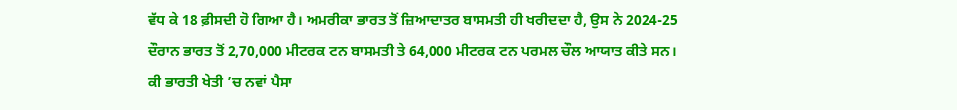ਵੱਧ ਕੇ 18 ਫ਼ੀਸਦੀ ਹੋ ਗਿਆ ਹੈ। ਅਮਰੀਕਾ ਭਾਰਤ ਤੋਂ ਜ਼ਿਆਦਾਤਰ ਬਾਸਮਤੀ ਹੀ ਖਰੀਦਦਾ ਹੈ, ਉਸ ਨੇ 2024-25 ਦੌਰਾਨ ਭਾਰਤ ਤੋਂ 2,70,000 ਮੀਟਰਕ ਟਨ ਬਾਸਮਤੀ ਤੇ 64,000 ਮੀਟਰਕ ਟਨ ਪਰਮਲ ਚੌਲ ਆਯਾਤ ਕੀਤੇ ਸਨ।
ਕੀ ਭਾਰਤੀ ਖੇਤੀ ’ਚ ਨਵਾਂ ਪੈਸਾ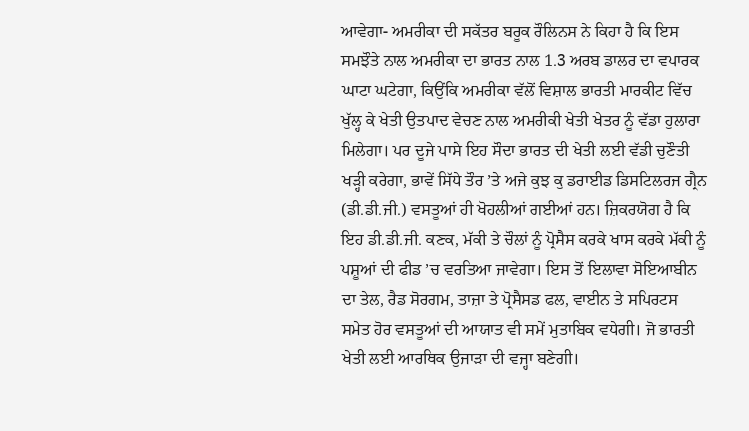ਆਵੇਗਾ- ਅਮਰੀਕਾ ਦੀ ਸਕੱਤਰ ਬਰੂਕ ਰੌਲਿਨਸ ਨੇ ਕਿਹਾ ਹੈ ਕਿ ਇਸ ਸਮਝੌਤੇ ਨਾਲ ਅਮਰੀਕਾ ਦਾ ਭਾਰਤ ਨਾਲ 1.3 ਅਰਬ ਡਾਲਰ ਦਾ ਵਪਾਰਕ ਘਾਟਾ ਘਟੇਗਾ, ਕਿਉਂਕਿ ਅਮਰੀਕਾ ਵੱਲੋਂ ਵਿਸ਼ਾਲ ਭਾਰਤੀ ਮਾਰਕੀਟ ਵਿੱਚ ਖੁੱਲ੍ਹ ਕੇ ਖੇਤੀ ਉਤਪਾਦ ਵੇਚਣ ਨਾਲ ਅਮਰੀਕੀ ਖੇਤੀ ਖੇਤਰ ਨੂੰ ਵੱਡਾ ਹੁਲਾਰਾ ਮਿਲੇਗਾ। ਪਰ ਦੂਜੇ ਪਾਸੇ ਇਹ ਸੌਦਾ ਭਾਰਤ ਦੀ ਖੇਤੀ ਲਈ ਵੱਡੀ ਚੁਣੌਤੀ ਖੜ੍ਹੀ ਕਰੇਗਾ, ਭਾਵੇਂ ਸਿੱਧੇ ਤੌਰ ’ਤੇ ਅਜੇ ਕੁਝ ਕੁ ਡਰਾਈਡ ਡਿਸਟਿਲਰਜ ਗ੍ਰੈਨ (ਡੀ.ਡੀ.ਜੀ.) ਵਸਤੂਆਂ ਹੀ ਖੋਹਲੀਆਂ ਗਈਆਂ ਹਨ। ਜ਼ਿਕਰਯੋਗ ਹੈ ਕਿ ਇਹ ਡੀ.ਡੀ.ਜੀ. ਕਣਕ, ਮੱਕੀ ਤੇ ਚੌਲਾਂ ਨੂੰ ਪ੍ਰੋਸੈਸ ਕਰਕੇ ਖਾਸ ਕਰਕੇ ਮੱਕੀ ਨੂੰ ਪਸ਼ੂਆਂ ਦੀ ਫੀਡ ’ਚ ਵਰਤਿਆ ਜਾਵੇਗਾ। ਇਸ ਤੋਂ ਇਲਾਵਾ ਸੋਇਆਬੀਨ ਦਾ ਤੇਲ, ਰੈਡ ਸੋਰਗਮ, ਤਾਜ਼ਾ ਤੇ ਪ੍ਰੋਸੈਸਡ ਫਲ, ਵਾਈਨ ਤੇ ਸਪਿਰਟਸ ਸਮੇਤ ਹੋਰ ਵਸਤੂਆਂ ਦੀ ਆਯਾਤ ਵੀ ਸਮੇਂ ਮੁਤਾਬਿਕ ਵਧੇਗੀ। ਜੋ ਭਾਰਤੀ ਖੇਤੀ ਲਈ ਆਰਥਿਕ ਉਜਾੜਾ ਦੀ ਵਜ੍ਹਾ ਬਣੇਗੀ।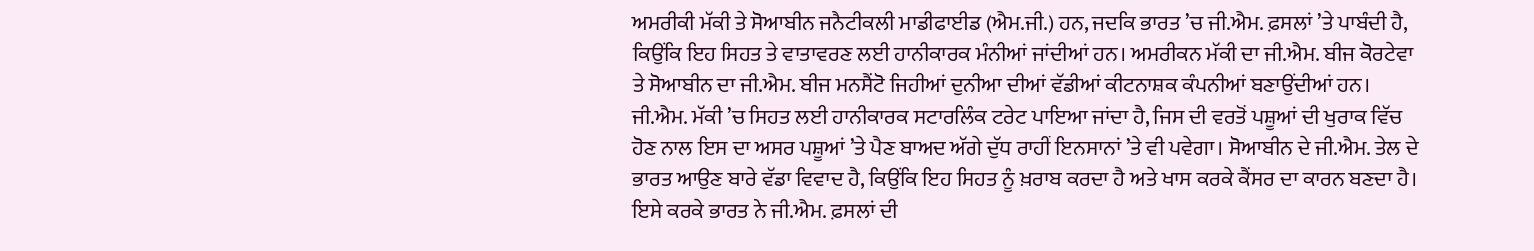ਅਮਰੀਕੀ ਮੱਕੀ ਤੇ ਸੋਆਬੀਨ ਜਨੈਟੀਕਲੀ ਮਾਡੀਫਾਈਡ (ਐਮ.ਜੀ.) ਹਨ, ਜਦਕਿ ਭਾਰਤ ’ਚ ਜੀ.ਐਮ. ਫ਼ਸਲਾਂ ’ਤੇ ਪਾਬੰਦੀ ਹੈ, ਕਿਉਂਕਿ ਇਹ ਸਿਹਤ ਤੇ ਵਾਤਾਵਰਣ ਲਈ ਹਾਨੀਕਾਰਕ ਮੰਨੀਆਂ ਜਾਂਦੀਆਂ ਹਨ। ਅਮਰੀਕਨ ਮੱਕੀ ਦਾ ਜੀ.ਐਮ. ਬੀਜ ਕੋਰਟੇਵਾ ਤੇ ਸੋਆਬੀਨ ਦਾ ਜੀ.ਐਮ. ਬੀਜ ਮਨਸੈਂਟੋ ਜਿਹੀਆਂ ਦੁਨੀਆ ਦੀਆਂ ਵੱਡੀਆਂ ਕੀਟਨਾਸ਼ਕ ਕੰਪਨੀਆਂ ਬਣਾਉਂਦੀਆਂ ਹਨ। ਜੀ.ਐਮ. ਮੱਕੀ ’ਚ ਸਿਹਤ ਲਈ ਹਾਨੀਕਾਰਕ ਸਟਾਰਲਿੰਕ ਟਰੇਟ ਪਾਇਆ ਜਾਂਦਾ ਹੈ, ਜਿਸ ਦੀ ਵਰਤੋਂ ਪਸ਼ੂਆਂ ਦੀ ਖੁਰਾਕ ਵਿੱਚ ਹੋਣ ਨਾਲ ਇਸ ਦਾ ਅਸਰ ਪਸ਼ੂਆਂ ’ਤੇ ਪੈਣ ਬਾਅਦ ਅੱਗੇ ਦੁੱਧ ਰਾਹੀਂ ਇਨਸਾਨਾਂ ’ਤੇ ਵੀ ਪਵੇਗਾ। ਸੋਆਬੀਨ ਦੇ ਜੀ.ਐਮ. ਤੇਲ ਦੇ ਭਾਰਤ ਆਉਣ ਬਾਰੇ ਵੱਡਾ ਵਿਵਾਦ ਹੈ, ਕਿਉਂਕਿ ਇਹ ਸਿਹਤ ਨੂੰ ਖ਼ਰਾਬ ਕਰਦਾ ਹੈ ਅਤੇ ਖਾਸ ਕਰਕੇ ਕੈਂਸਰ ਦਾ ਕਾਰਨ ਬਣਦਾ ਹੈ। ਇਸੇ ਕਰਕੇ ਭਾਰਤ ਨੇ ਜੀ.ਐਮ. ਫ਼ਸਲਾਂ ਦੀ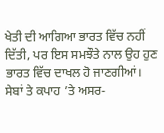ਖੇਤੀ ਦੀ ਆਗਿਆ ਭਾਰਤ ਵਿੱਚ ਨਹੀਂ ਦਿੱਤੀ, ਪਰ ਇਸ ਸਮਝੌਤੇ ਨਾਲ ਉਹ ਹੁਣ ਭਾਰਤ ਵਿੱਚ ਦਾਖਲ ਹੋ ਜਾਣਗੀਆਂ। ਸੇਬਾਂ ਤੇ ਕਪਾਹ ’ਤੇ ਅਸਰ-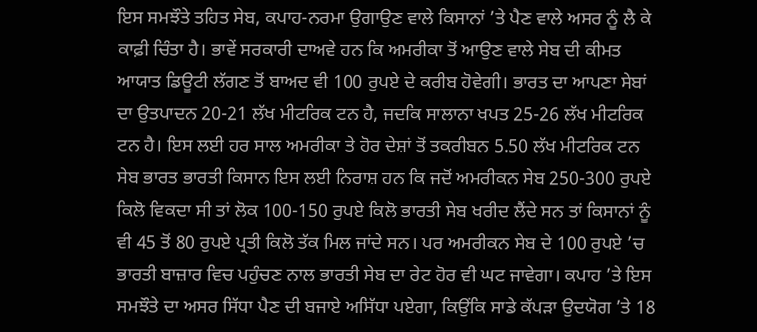ਇਸ ਸਮਝੌਤੇ ਤਹਿਤ ਸੇਬ, ਕਪਾਹ-ਨਰਮਾ ਉਗਾਉਣ ਵਾਲੇ ਕਿਸਾਨਾਂ ’ਤੇ ਪੈਣ ਵਾਲੇ ਅਸਰ ਨੂੰ ਲੈ ਕੇ ਕਾਫ਼ੀ ਚਿੰਤਾ ਹੈ। ਭਾਵੇਂ ਸਰਕਾਰੀ ਦਾਅਵੇ ਹਨ ਕਿ ਅਮਰੀਕਾ ਤੋਂ ਆਉਣ ਵਾਲੇ ਸੇਬ ਦੀ ਕੀਮਤ ਆਯਾਤ ਡਿਊਟੀ ਲੱਗਣ ਤੋਂ ਬਾਅਦ ਵੀ 100 ਰੁਪਏ ਦੇ ਕਰੀਬ ਹੋਵੇਗੀ। ਭਾਰਤ ਦਾ ਆਪਣਾ ਸੇਬਾਂ ਦਾ ਉਤਪਾਦਨ 20-21 ਲੱਖ ਮੀਟਰਿਕ ਟਨ ਹੈ, ਜਦਕਿ ਸਾਲਾਨਾ ਖਪਤ 25-26 ਲੱਖ ਮੀਟਰਿਕ ਟਨ ਹੈ। ਇਸ ਲਈ ਹਰ ਸਾਲ ਅਮਰੀਕਾ ਤੇ ਹੋਰ ਦੇਸ਼ਾਂ ਤੋਂ ਤਕਰੀਬਨ 5.50 ਲੱਖ ਮੀਟਰਿਕ ਟਨ ਸੇਬ ਭਾਰਤ ਭਾਰਤੀ ਕਿਸਾਨ ਇਸ ਲਈ ਨਿਰਾਸ਼ ਹਨ ਕਿ ਜਦੋਂ ਅਮਰੀਕਨ ਸੇਬ 250-300 ਰੁਪਏ ਕਿਲੋ ਵਿਕਦਾ ਸੀ ਤਾਂ ਲੋਕ 100-150 ਰੁਪਏ ਕਿਲੋ ਭਾਰਤੀ ਸੇਬ ਖਰੀਦ ਲੈਂਦੇ ਸਨ ਤਾਂ ਕਿਸਾਨਾਂ ਨੂੰ ਵੀ 45 ਤੋਂ 80 ਰੁਪਏ ਪ੍ਰਤੀ ਕਿਲੋ ਤੱਕ ਮਿਲ ਜਾਂਦੇ ਸਨ। ਪਰ ਅਮਰੀਕਨ ਸੇਬ ਦੇ 100 ਰੁਪਏ ’ਚ ਭਾਰਤੀ ਬਾਜ਼ਾਰ ਵਿਚ ਪਹੁੰਚਣ ਨਾਲ ਭਾਰਤੀ ਸੇਬ ਦਾ ਰੇਟ ਹੋਰ ਵੀ ਘਟ ਜਾਵੇਗਾ। ਕਪਾਹ ’ਤੇ ਇਸ ਸਮਝੌਤੇ ਦਾ ਅਸਰ ਸਿੱਧਾ ਪੈਣ ਦੀ ਬਜਾਏ ਅਸਿੱਧਾ ਪਏਗਾ, ਕਿਉਂਕਿ ਸਾਡੇ ਕੱਪੜਾ ਉਦਯੋਗ ’ਤੇ 18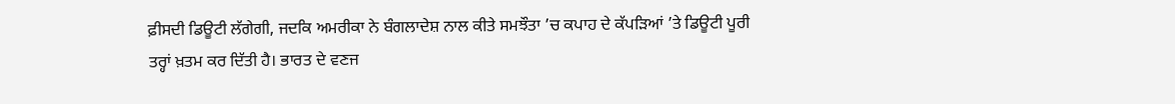ਫ਼ੀਸਦੀ ਡਿਊਟੀ ਲੱਗੇਗੀ, ਜਦਕਿ ਅਮਰੀਕਾ ਨੇ ਬੰਗਲਾਦੇਸ਼ ਨਾਲ ਕੀਤੇ ਸਮਝੌਤਾ ’ਚ ਕਪਾਹ ਦੇ ਕੱਪੜਿਆਂ ’ਤੇ ਡਿਊਟੀ ਪੂਰੀ ਤਰ੍ਹਾਂ ਖ਼ਤਮ ਕਰ ਦਿੱਤੀ ਹੈ। ਭਾਰਤ ਦੇ ਵਣਜ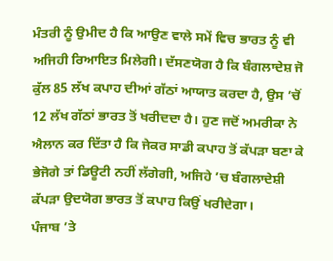ਮੰਤਰੀ ਨੂੰ ਉਮੀਦ ਹੈ ਕਿ ਆਉਣ ਵਾਲੇ ਸਮੇਂ ਵਿਚ ਭਾਰਤ ਨੂੰ ਵੀ ਅਜਿਹੀ ਰਿਆਇਤ ਮਿਲੇਗੀ। ਦੱਸਣਯੋਗ ਹੈ ਕਿ ਬੰਗਲਾਦੇਸ਼ ਜੋ ਕੁੱਲ 85 ਲੱਖ ਕਪਾਹ ਦੀਆਂ ਗੱਠਾਂ ਆਯਾਤ ਕਰਦਾ ਹੈ, ਉਸ ’ਚੋਂ 12 ਲੱਖ ਗੱਠਾਂ ਭਾਰਤ ਤੋਂ ਖਰੀਦਦਾ ਹੈ। ਹੁਣ ਜਦੋਂ ਅਮਰੀਕਾ ਨੇ ਐਲਾਨ ਕਰ ਦਿੱਤਾ ਹੈ ਕਿ ਜੇਕਰ ਸਾਡੀ ਕਪਾਹ ਤੋਂ ਕੱਪੜਾ ਬਣਾ ਕੇ ਭੇਜੋਗੇ ਤਾਂ ਡਿਊਟੀ ਨਹੀਂ ਲੱਗੇਗੀ, ਅਜਿਹੇ ’ਚ ਬੰਗਲਾਦੇਸ਼ੀ ਕੱਪੜਾ ਉਦਯੋਗ ਭਾਰਤ ਤੋਂ ਕਪਾਹ ਕਿਉਂ ਖਰੀਦੇਗਾ।
ਪੰਜਾਬ ’ਤੇ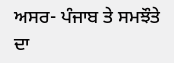ਅਸਰ- ਪੰਜਾਬ ਤੇ ਸਮਝੌਤੇ ਦਾ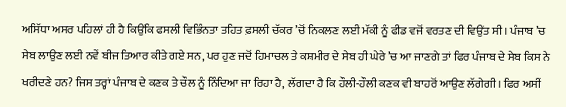ਅਸਿੱਧਾ ਅਸਰ ਪਹਿਲਾਂ ਹੀ ਹੈ ਕਿਉਂਕਿ ਫਸਲੀ ਵਿਭਿੰਨਤਾ ਤਹਿਤ ਫ਼ਸਲੀ ਚੱਕਰ ’ਚੋਂ ਨਿਕਲਣ ਲਈ ਮੱਕੀ ਨੂੰ ਫੀਡ ਵਜੋਂ ਵਰਤਣ ਦੀ ਵਿਉਂਤ ਸੀ। ਪੰਜਾਬ ’ਚ ਸੇਬ ਲਾਉਣ ਲਈ ਨਵੇਂ ਬੀਜ ਤਿਆਰ ਕੀਤੇ ਗਏ ਸਨ, ਪਰ ਹੁਣ ਜਦੋਂ ਹਿਮਾਚਲ ਤੇ ਕਸ਼ਮੀਰ ਦੇ ਸੇਬ ਹੀ ਘੇਰੇ ’ਚ ਆ ਜਾਣਗੇ ਤਾਂ ਫਿਰ ਪੰਜਾਬ ਦੇ ਸੇਬ ਕਿਸ ਨੇ ਖਰੀਦਣੇ ਹਨ? ਜਿਸ ਤਰ੍ਹਾਂ ਪੰਜਾਬ ਦੇ ਕਣਕ ਤੇ ਚੌਲ ਨੂੰ ਨਿੰਦਿਆ ਜਾ ਰਿਹਾ ਹੈ, ਲੱਗਦਾ ਹੈ ਕਿ ਹੌਲੀ-ਹੌਲੀ ਕਣਕ ਵੀ ਬਾਹਰੋਂ ਆਉਣ ਲੱਗੇਗੀ। ਫਿਰ ਅਸੀਂ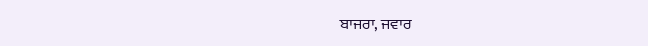ਬਾਜਰਾ, ਜਵਾਰ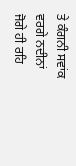ਤੇ ਕੰਗਨੀ ਸਵਾਂਕ ਵਰਗੇ ਨਦੀਨਾਂ ਜੋਗੇ ਹੀ ਰਹਿ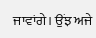ਜਾਵਾਂਗੇ। ਉਂਝ ਅਜੇ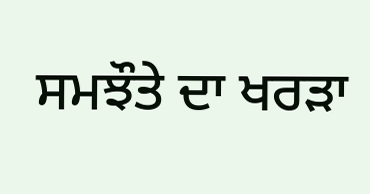ਸਮਝੌਤੇ ਦਾ ਖਰੜਾ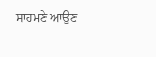ਸਾਹਮਣੇ ਆਉਣ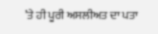’ਤੇ ਹੀ ਪੂਰੀ ਅਸਲੀਅਤ ਦਾ ਪਤਾ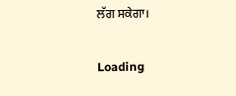ਲੱਗ ਸਕੇਗਾ।

Loading